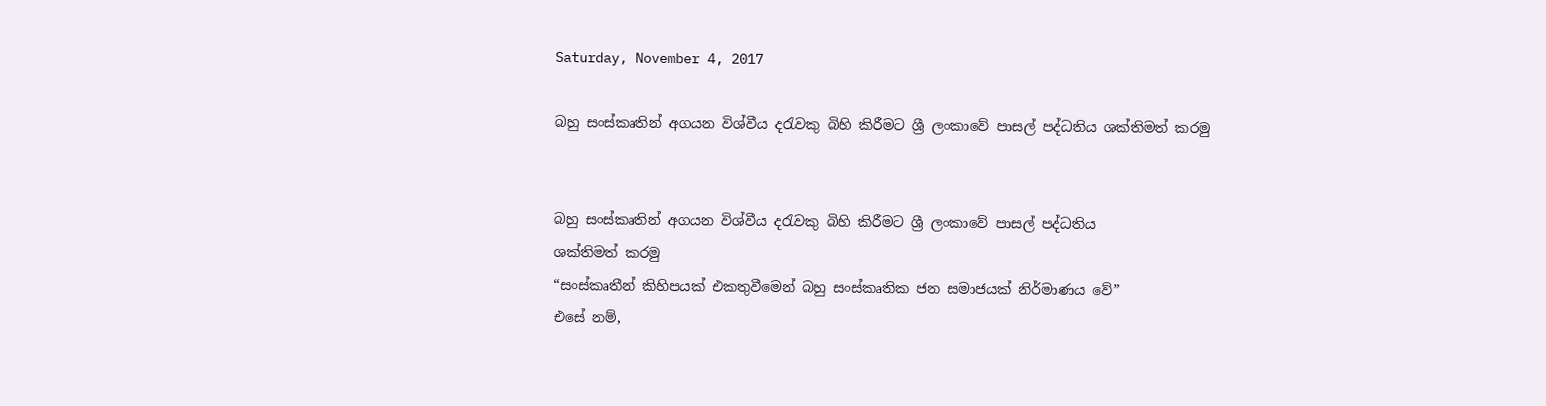Saturday, November 4, 2017

බහු සංස්කෘතින් අගයන විශ්වීය දරැවකු බිහි කිරීමට ශ්‍රී ලංකාවේ පාසල් පද්ධතිය ශක්තිමත් කරමු


බහු සංස්කෘතින් අගයන විශ්වීය දරැවකු බිහි කිරීමට ශ්‍රී ලංකාවේ පාසල් පද්ධතිය
ශක්තිමත් කරමු
“සංස්කෘතීන් කිහිපයක් එකතුවීමෙන් බහු සංස්කෘතික ජන සමාජයක් නිර්මාණය වේ”
එසේ නම්,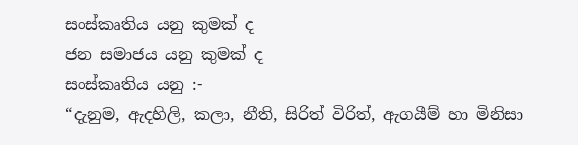සංස්කෘතිය යනු කුමක් ද
ජන සමාජය යනු කුමක් ද
සංස්කෘතිය යනු :-
“දැනුම, ඇදහිලි, කලා, නීති, සිරිත් විරිත්, ඇගයීම් හා මිනිසා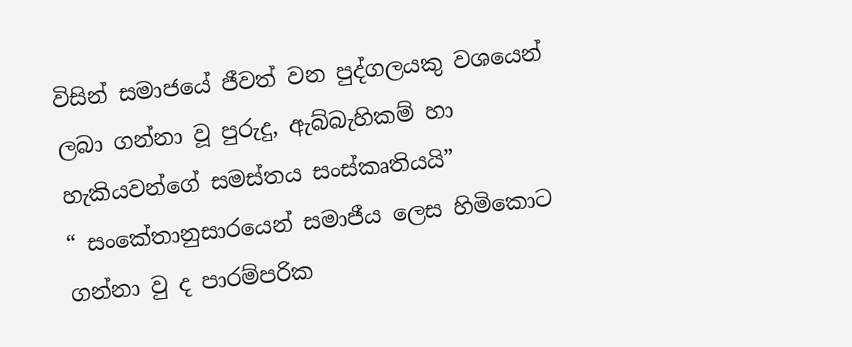විසින් සමාජයේ ජීවත් වන පුද්ගලයකු වශයෙන් ලබා ගන්නා වූ පුරුදු, ඇබ්බැහිකම් හා හැකියවන්ගේ සමස්තය සංස්කෘතියයි”
“ සංකේතානුසාරයෙන් සමාජීය ලෙස හිමිකොට ගන්නා වු ද පාරම්පරික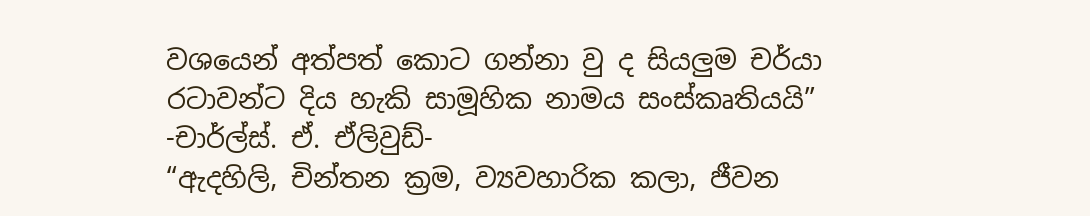වශයෙන් අත්පත් කොට ගන්නා වු ද සියලුම චර්යා රටාවන්ට දිය හැකි සාමූහික නාමය සංස්කෘතියයි”
-චාර්ල්ස්. ඒ. ඒලිවුඩ්-
“ඇදහිලි, චින්තන ක්‍රම, ව්‍යවහාරික කලා, ජීවන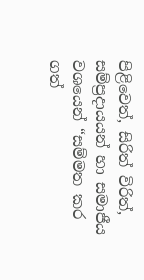පිළිවෙත්, සිරිත් විරිත්, සම්ප්‍රදායයන් හා සමාජීය වශයෙන් “සම්මත කර ගත්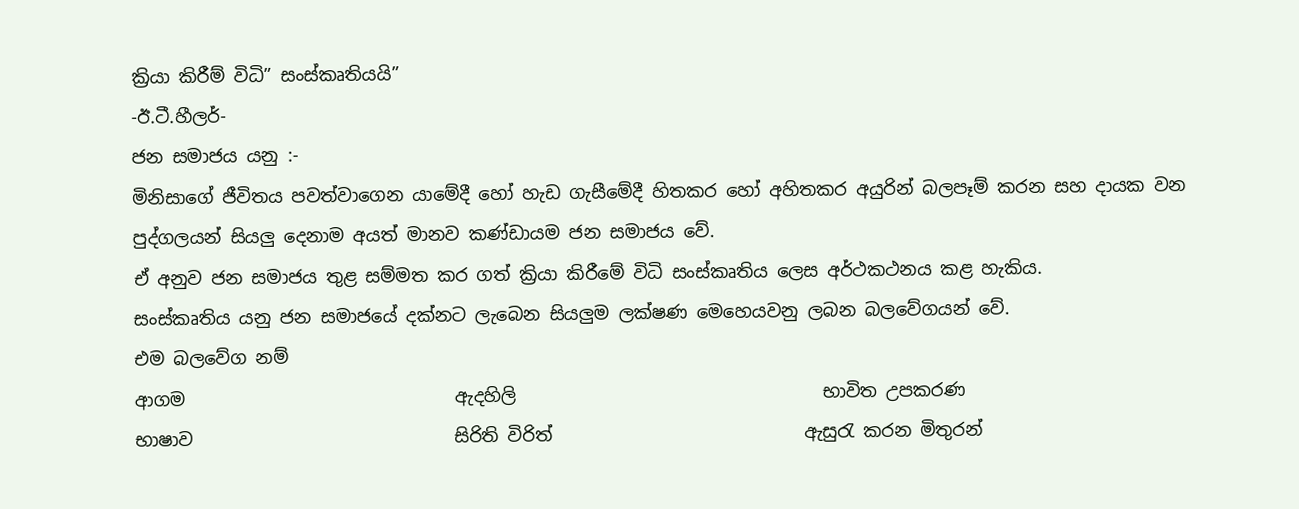ක්‍රියා කිරීම් විධි” සංස්කෘතියයි”
-ඊ.ටී.හීලර්-
ජන සමාජය යනු :-
මිනිසාගේ ජීවිතය පවත්වාගෙන යාමේදී හෝ හැඩ ගැසීමේදී හිතකර හෝ අහිතකර අයුරින් බලපෑම් කරන සහ දායක වන පුද්ගලයන් සියලු දෙනාම අයත් මානව කණ්ඩායම ජන සමාජය වේ.
ඒ අනුව ජන සමාජය තුළ සම්මත කර ගත් ක්‍රියා කිරීමේ විධි සංස්කෘතිය ලෙස අර්ථකථනය කළ හැකිය.
සංස්කෘතිය යනු ජන සමාජයේ දක්නට ලැබෙන සියලුම ලක්ෂණ මෙහෙයවනු ලබන බලවේගයන් වේ.
එම බලවේග නම්
ආගම                              ඇදහිලි                                  භාවිත උපකරණ
භාෂාව                             සිරිති විරිත්                            ඇසුරැ කරන මිතුරන්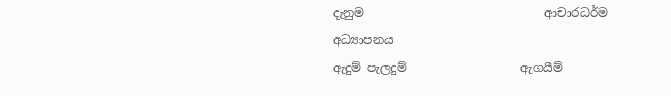දැනුම                              ආචාරධර්ම                           අධ්‍යාපනය
ඇදුම් පැලදුම්                   ඇගයීම්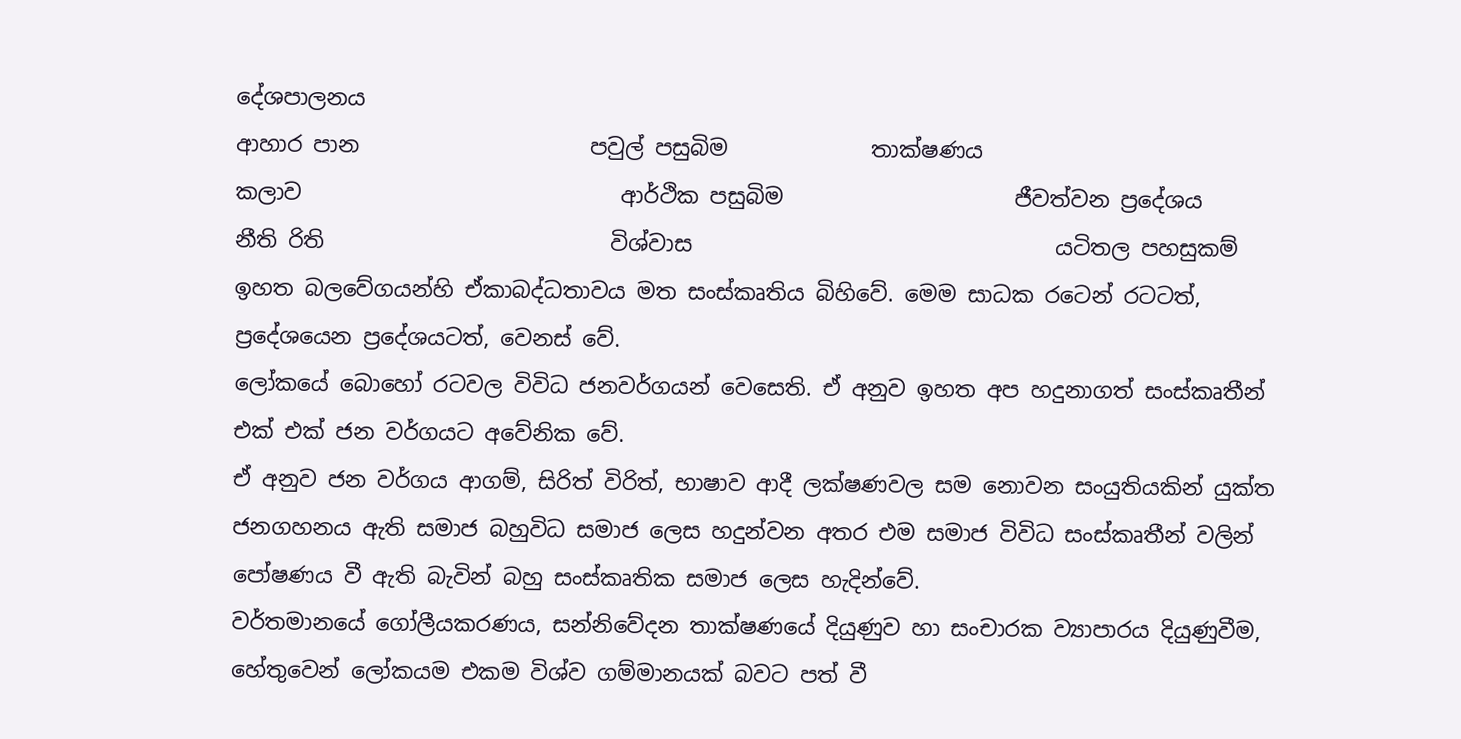දේශපාලනය
ආහාර පාන                     පවුල් පසුබිම             තාක්ෂණය
කලාව                             ආර්ථික පසුබිම                     ජීවත්වන ප්‍රදේශය
නීති රිති                          විශ්වාස                                 යටිතල පහසුකම්
ඉහත බලවේගයන්හි ඒකාබද්ධතාවය මත සංස්කෘතිය බිහිවේ. මෙම සාධක රටෙන් රටටත්, ප්‍රදේශයෙන ප්‍රදේශයටත්, වෙනස් වේ.
ලෝකයේ බොහෝ රටවල විවිධ ජනවර්ගයන් වෙසෙති. ඒ අනුව ඉහත අප හදුනාගත් සංස්කෘතීන් එක් එක් ජන වර්ගයට අවේනික වේ.
ඒ අනුව ජන වර්ගය ආගම්, සිරිත් විරිත්, භාෂාව ආදී ලක්ෂණවල සම නොවන සංයුතියකින් යුක්ත ජනගහනය ඇති සමාජ බහුවිධ සමාජ ලෙස හදුන්වන අතර එම සමාජ විවිධ සංස්කෘතීන් වලින් පෝෂණය වී ඇති බැවින් බහු සංස්කෘතික සමාජ ලෙස හැදින්වේ.
වර්තමානයේ ගෝලීයකරණය, සන්නිවේදන තාක්ෂණයේ දියුණුව හා සංචාරක ව්‍යාපාරය දියුණුවීම, හේතුවෙන් ලෝකයම එකම විශ්ව ගම්මානයක් බවට පත් වී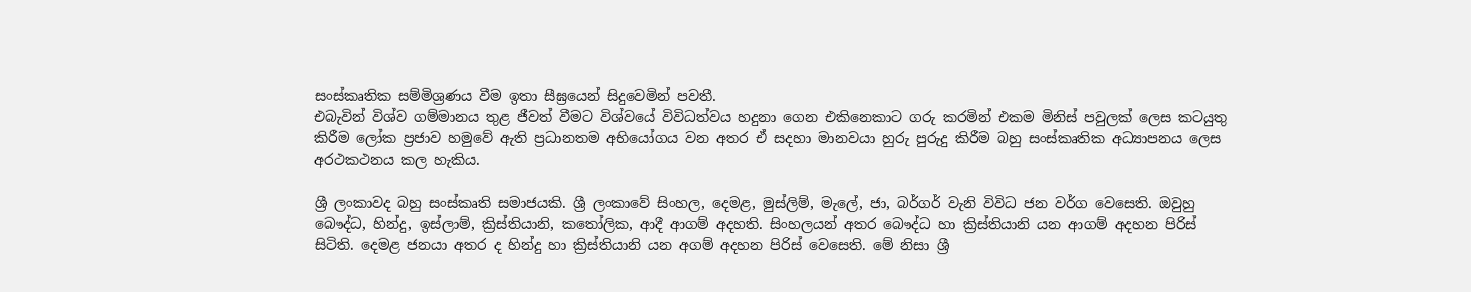සංස්කෘතික සම්මිශ්‍රණය වීම ඉතා සීඝ්‍රයෙන් සිදුවෙමින් පවතී.
එබැවින් විශ්ව ගම්මානය තුළ ජීවත් වීමට විශ්වයේ විවිධත්වය හදුනා ගෙන එකිනෙකාට ගරු කරමින් එකම මිනිස් පවුලක් ලෙස කටයුතු කිරීම ලෝක ප්‍රජාව හමුවේ ඇති ප්‍රධානතම අභියෝගය වන අතර ඒ සදහා මානවයා හුරු පුරුදු කිරීම බහු සංස්කෘතික අධ්‍යාපනය ලෙස අරථකථනය කල හැකිය.

ශ්‍රී ලංකාවද බහු සංස්කෘති සමාජයකි. ශ්‍රී ලංකාවේ සිංහල, දෙමළ, මුස්ලිම්, මැලේ, ජා, බර්ගර් වැනි විවිධ ජන වර්ග වෙසෙති. ඔවුහු බෞද්ධ, හින්දු, ඉස්ලාම්, ක්‍රිස්තියානි, කතෝලික, ආදී ආගම් අදහති. සිංහලයන් අතර බෞද්ධ හා ක්‍රිස්තියානි යන ආගම් අදහන පිරිස් සිටිති. දෙමළ ජනයා අතර ද හින්දු හා ක්‍රිස්තියානි යන අගම් අදහන පිරිස් වෙසෙති. මේ නිසා ශ්‍රී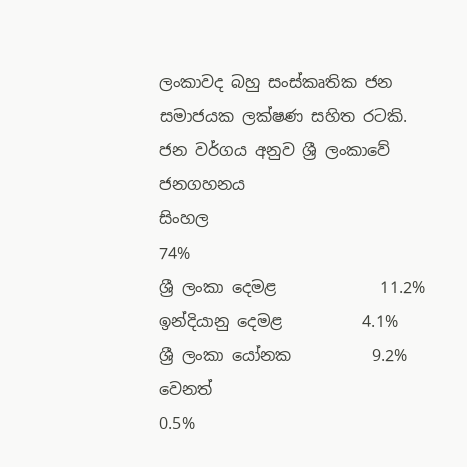ලංකාවද බහු සංස්කෘතික ජන සමාජයක ලක්ෂණ සහිත රටකි.
ජන වර්ගය අනුව ශ්‍රී ලංකාවේ ජනගහනය
සිංහල                           74%
ශ්‍රී ලංකා දෙමළ             11.2%
ඉන්දියානු දෙමළ          4.1%
ශ්‍රී ලංකා යෝනක          9.2%
වෙනත්                         0.5%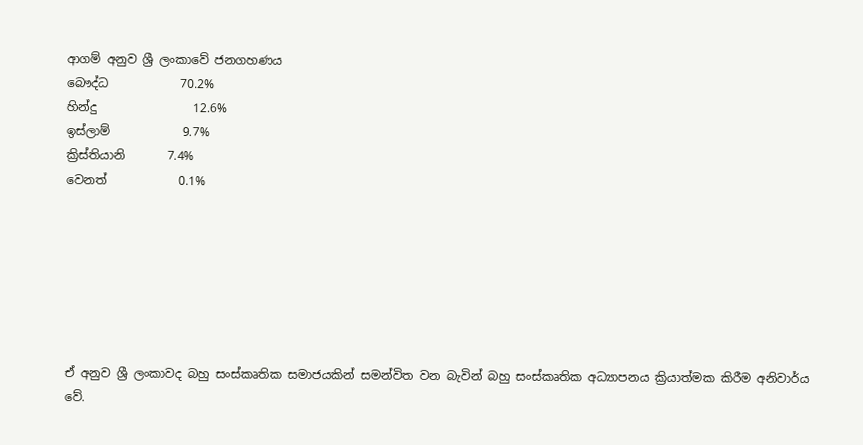ආගම් අනුව ශ්‍රී ලංකාවේ ජනගහණය
බෞද්ධ            70.2%
හින්දු                12.6%
ඉස්ලාම්            9.7%
ක්‍රිස්තියානි       7.4%
වෙනත්            0.1%







ඒ අනුව ශ්‍රී ලංකාවද බහු සංස්කෘතික සමාජයකින් සමන්විත වන බැවින් බහු සංස්කෘතික අධ්‍යාපනය ක්‍රියාත්මක කිරීම අනිවාර්ය වේ.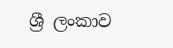ශ්‍රී ලංකාව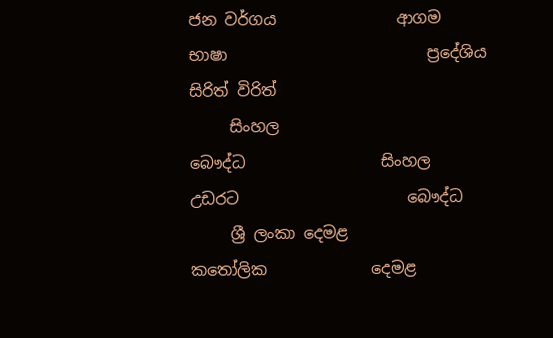ජන වර්ගය               ආගම                     භාෂා                         ප්‍රදේශිය                සිරිත් විරිත්
     සිංහල                         බෞද්ධ                 සිංහල                        උඩරට                     බෞද්ධ
     ශ්‍රී ලංකා දෙමළ           කතෝලික             දෙමළ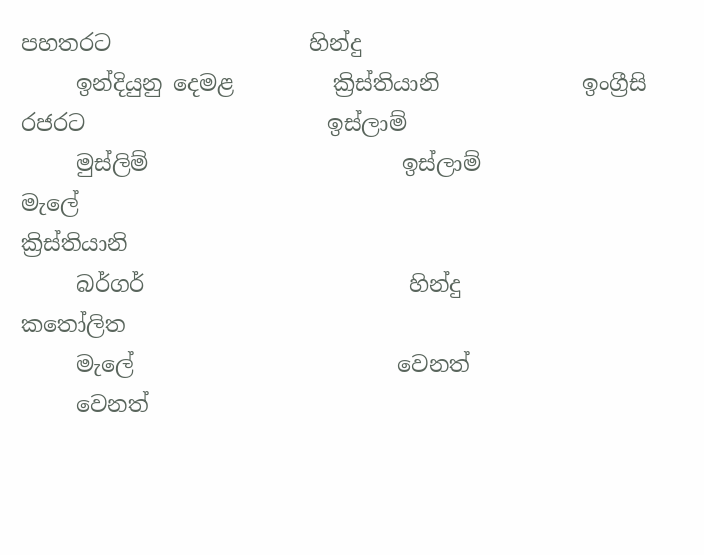පහතරට                  හින්දු
     ඉන්දියුනු දෙමළ         ක්‍රිස්තියානි             ඉංග්‍රීසි                        රජරට                      ඉස්ලාම්
     මුස්ලිම්                       ඉස්ලාම්                 මැලේ                                                      ක්‍රිස්තියානි
     බර්ගර්                        හින්දු                                                                                     කතෝලිත
     මැලේ                        වෙනත්
     වෙනත්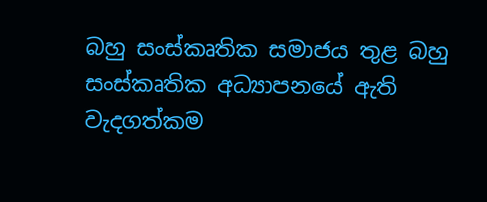බහු සංස්කෘතික සමාජය තුළ බහු සංස්කෘතික අධ්‍යාපනයේ ඇති වැදගත්කම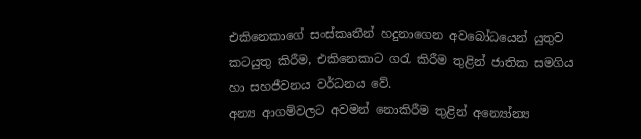එකිනෙකාගේ සංස්කෘතීන් හදුනාගෙන අවබෝධයෙන් යුතුව කටයුතු කිරීම, එකිනෙකාට ගරැ කිරීම තුළින් ජාතික සමගිය හා සහජීවනය වර්ධනය වේ.
අන්‍ය ආගම්වලට අවමන් නොකිරීම තුළින් අන්‍යෝන්‍ය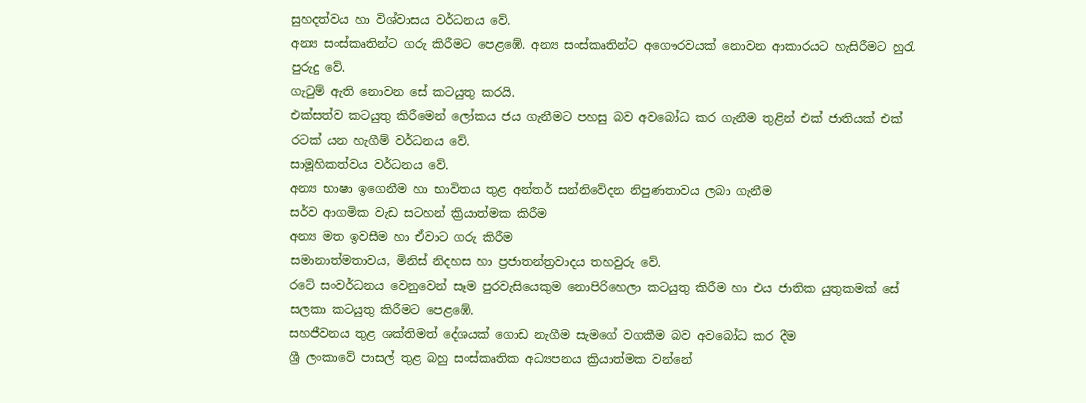සුහදත්වය හා විශ්වාසය වර්ධනය වේ.
අන්‍ය සංස්කෘතින්ට ගරු කිරීමට පෙළඹේ. අන්‍ය සංස්කෘතින්ට අගෞරවයක් නොවන ආකාරයට හැසිරීමට හුරැ පුරුදු වේ.
ගැටුම් ඇති නොවන සේ කටයුතු කරයි.
එක්සත්ව කටයුතු කිරීමෙන් ලෝකය ජය ගැනීමට පහසු බව අවබෝධ කර ගැනීම තුළින් එක් ජාතියක් එක් රටක් යන හැගීම් වර්ධනය වේ.
සාමූහිකත්වය වර්ධනය වේ.
අන්‍ය භාෂා ඉගෙනීම හා භාවිතය තුළ අන්තර් සන්නිවේදන නිපුණතාවය ලබා ගැනීම
සර්ව ආගමික වැඩ සටහන් ක්‍රියාත්මක කිරීම
අන්‍ය මත ඉවසීම හා ඒවාට ගරු කිරීම
සමානාත්මතාවය, මිනිස් නිදහස හා ප්‍රජාතන්ත්‍රවාදය තහවුරු වේ.
රටේ සංවර්ධනය වෙනුවෙන් සෑම පුරවැසියෙකුම නොපිරිහෙලා කටයුතු කිරීම හා එය ජාතික යුතුකමක් සේ සලකා කටයුතු කිරීමට පෙළඹේ.
සහජීවනය තුළ ශක්තිමත් දේශයක් ගොඩ නැගීම සැමගේ වගකීම බව අවබෝධ කර දීම
ශ්‍රී ලංකාවේ පාසල් තුළ බහු සංස්කෘතික අධ්‍යපනය ක්‍රියාත්මක වන්නේ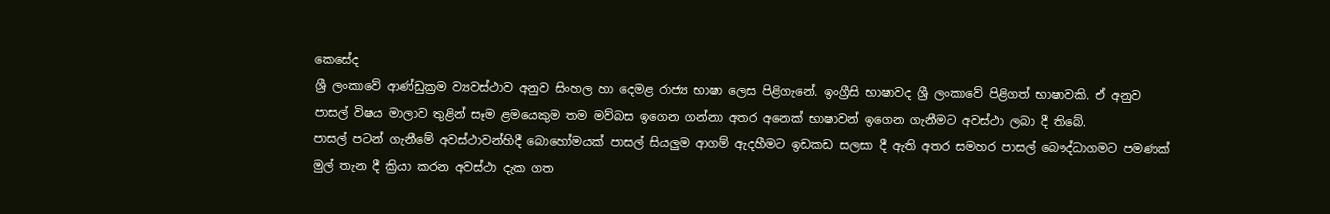කෙසේද
ශ්‍රී ලංකාවේ ආණ්ඩුක්‍රම ව්‍යවස්ථාව අනුව සිංහල හා දෙමළ රාජ්‍ය භාෂා ලෙස පිළිගැනේ. ඉංග්‍රීසි භාෂාවද ශ්‍රී ලංකාවේ පිළිගත් භාෂාවකි. ඒ අනුව පාසල් විෂය මාලාව තුළින් සෑම ළමයෙකුම තම මව්බස ඉගෙන ගන්නා අතර අනෙක් භාෂාවන් ඉගෙන ගැනීමට අවස්ථා ලබා දී තිබේ.
පාසල් පටන් ගැනීමේ අවස්ථාවන්හිදී බොහෝමයක් පාසල් සියලුම ආගම් ඇදහීමට ඉඩකඩ සලසා දී ඇති අතර සමහර පාසල් බෞද්ධාගමට පමණක් මුල් තැන දී ක්‍රියා කරන අවස්ථා දැක ගත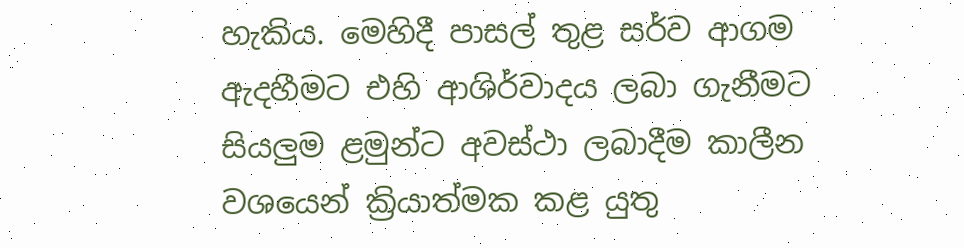හැකිය. මෙහිදී පාසල් තුළ සර්ව ආගම ඇදහීමට එහි ආශිර්වාදය ලබා ගැනීමට සියලුම ළමුන්ට අවස්ථා ලබාදීම කාලීන වශයෙන් ක්‍රියාත්මක කළ යුතු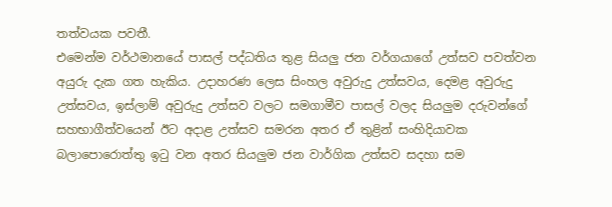තත්වයක පවතී.
එ‍මෙන්ම වර්ථමානයේ පාසල් පද්ධතිය තුළ සියලු ජන වර්ගයාගේ උත්සව පවත්වන අයුරු දැක ගත හැකිය. උදාහරණ ලෙස සිංහල අවුරුදු උත්සවය, දෙමළ අවුරුදු උත්සවය, ඉස්ලාම් අවුරුදු උත්සව වලට සමගාමීව පාසල් වලද සියලුම දරුවන්ගේ සහභාගීත්වයෙන් ඊට අදාළ උත්සව සමරන අතර ඒ තුළින් සංහිදියාවක බලාපොරොත්තු ඉටු වන අතර සියලුම ජන වාර්ගික උත්සව සදහා සම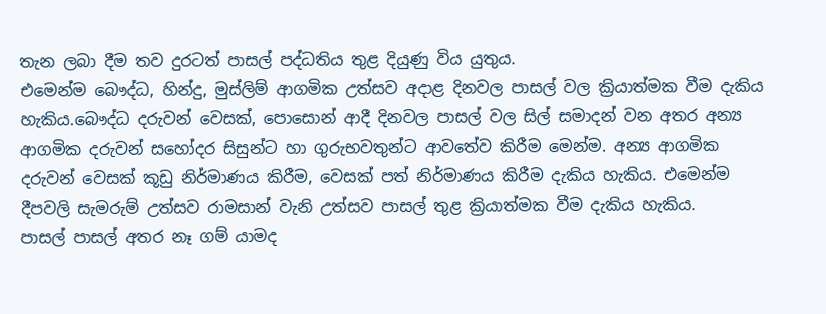තැන ලබා දීම තව දුරටත් පාසල් පද්ධතිය තුළ දියුණු විය යුතුය.
එමෙන්ම බෞද්ධ, හින්දු, මුස්ලිම් ආගමික උත්සව අදාළ දිනවල පාසල් වල ක්‍රියාත්මක වීම දැකිය හැකිය.බෞද්ධ දරුවන් වෙසක්, පොසොන් ආදී දිනවල පාසල් වල සිල් සමාදන් වන අතර අන්‍ය ආගමික දරුවන් සහෝදර සිසුන්ට හා ගුරුභවතුන්ට ආවතේව කිරීම මෙන්ම. අන්‍ය ආගමික දරුවන් වෙසක් කූඩු නිර්මාණය කිරීම, වෙසක් පත් නිර්මාණය කිරීම දැකිය හැකිය. එමෙන්ම දීපවලි සැමරුම් උත්සව රාමසාන් වැනි උත්සව පාසල් තුළ ක්‍රියාත්මක වීම දැකිය හැකිය.
පාසල් පාසල් අතර නෑ ගම් යාමද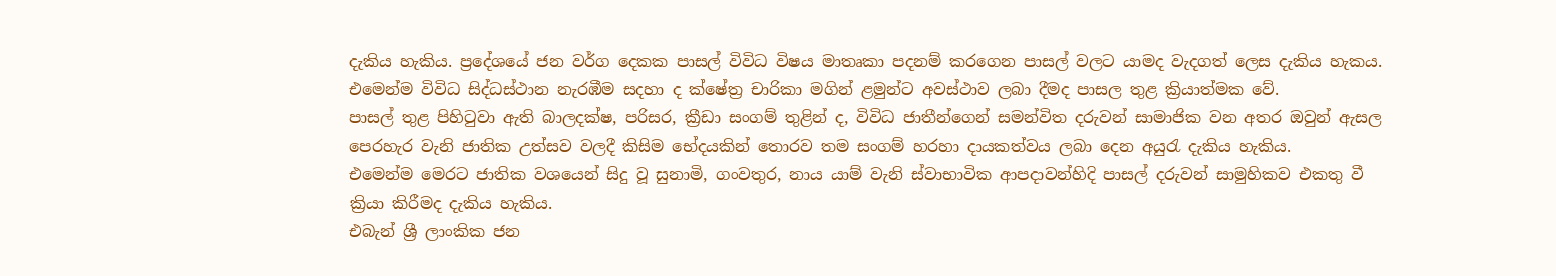දැකිය හැකිය. ප්‍රදේශයේ ජන වර්ග දෙකක පාසල් විවිධ විෂය මාතෘකා පදනම් කරගෙන පාසල් වලට යාමද වැදගත් ලෙස දැකිය හැකය. එමෙන්ම විවිධ සිද්ධස්ථාන නැරඹීම සදහා ද ක්ෂේත්‍ර චාරිකා මගින් ළමුන්ට අවස්ථාව ලබා දීමද පාසල තුළ ක්‍රියාත්මක වේ.
පාසල් තුළ පිහිටුවා ඇති බාලදක්ෂ, පරිසර, ක්‍රීඩා සංගම් තුළින් ද, විවිධ ජාතීන්ගෙන් සමන්විත දරුවන් සාමාජික වන අතර ඔවුන් ඇසල පෙරහැර වැනි ජාතික උත්සව වලදී කිසිම භේදයකින් තොරව තම සංගම් හරහා දායකත්වය ලබා දෙන අයුරැ දැකිය හැකිය.
එමෙන්ම මෙරට ජාතික වශයෙන් සිදු වූ සුනාමි, ගංවතුර, නාය යාම් වැනි ස්වාභාවික ආපදාවන්හිදි පාසල් දරුවන් සාමුහිකව එකතු වී ක්‍රියා කිරීමද දැකිය හැකිය.
එබැන් ශ්‍රී ලාංකික ජන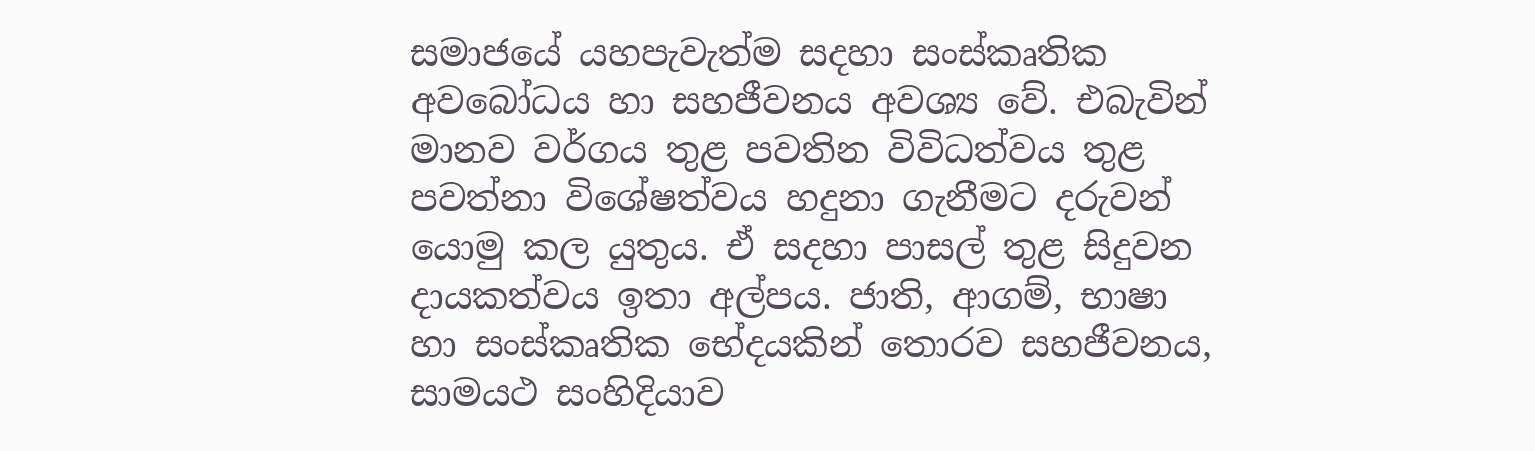සමාජයේ යහපැවැත්ම සදහා සංස්කෘතික අවබෝධය හා සහජීවනය අවශ්‍ය වේ. එබැවින් මානව වර්ගය තුළ පවතින විවිධත්වය තුළ පවත්නා විශේෂත්වය හදුනා ගැනීමට දරුවන් යොමු කල යුතුය. ඒ සදහා පාසල් තුළ සිදුවන දායකත්වය ඉතා අල්පය. ජාති, ආගම්, භාෂා හා සංස්කෘතික භේදයකින් තොරව සහජීවනය, සාමයථ සංහිදියාව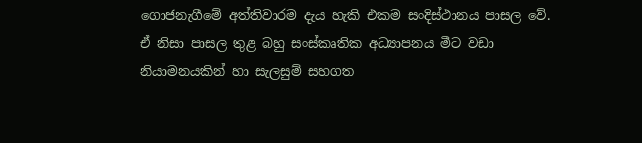ගොජනැගීමේ අත්තිවාරම දැය හැකි එකම සංදිස්ථානය පාසල වේ. ඒ නිසා පාසල තුළ බහු සංස්කෘතික අධ්‍යාපනය මීට වඩා නියාමනයකින් හා සැලසුම් සහගත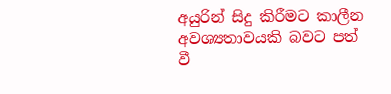අයුරින් සිදු කිරීමට කාලීන අවශ්‍යතාවයකි බවට පත් වී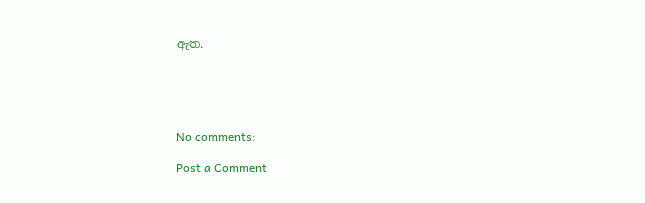ඇත.





No comments:

Post a Comment